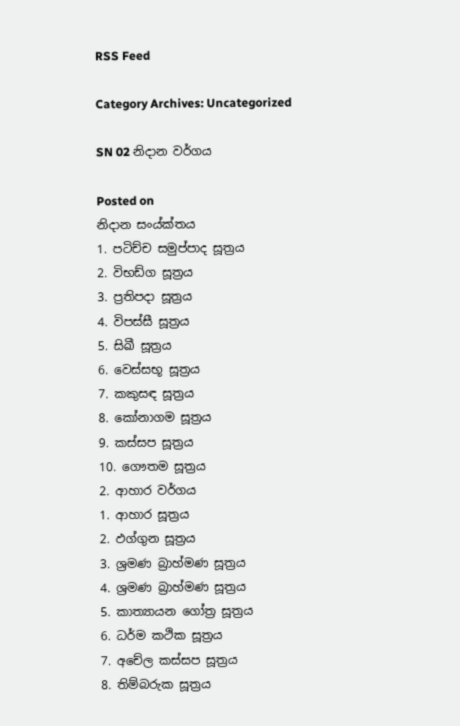RSS Feed

Category Archives: Uncategorized

SN 02 නිදාන වර්ගය

Posted on
නිදාන සංය්ක්තය
1. පටිච්ච සමුප්පාද සූත්‍රය
2. විභඩ්ග සූත්‍රය
3. ප්‍රතිපදා සූත්‍රය
4. විපස්සී සූත්‍රය
5. සිඛී සූත්‍රය
6. වෙස්සභූ සූත්‍රය
7. කකුසඳ සූත්‍රය
8. කෝනාගම සූත්‍රය
9. කස්සප සූත්‍රය
10. ගෞතම සූත්‍රය
2. ආහාර වර්ගය
1. ආහාර සූත්‍රය
2. ඵග්ගුන සූත්‍රය
3. ශ්‍රමණ බ්‍රාහ්මණ සූත්‍රය
4. ශ්‍රමණ බ්‍රාහ්මණ සූත්‍රය
5. කාත්‍යායන ගෝත්‍ර සූත්‍රය
6. ධර්ම කථික සූත්‍රය
7. අචේල කස්සප සූත්‍රය
8. තිම්බරුක සූත්‍රය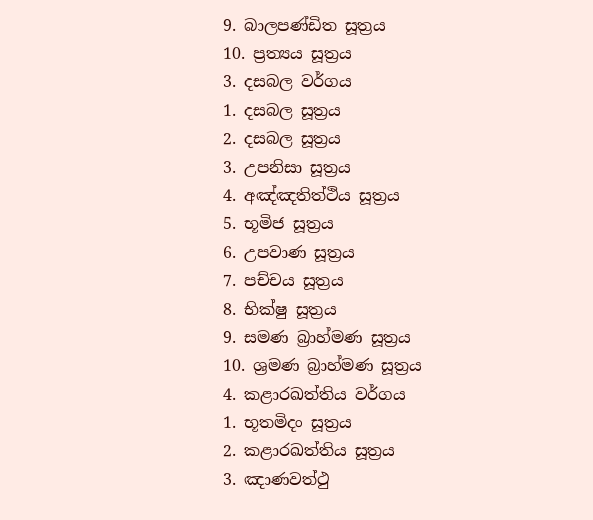9. බාලපණ්ඩිත සූත්‍රය
10. ප්‍රත්‍යය සූත්‍රය
3. දසබල වර්ගය
1. දසබල සූත්‍රය
2. දසබල සූත්‍රය
3. උපනිසා සූත්‍රය
4. අඤ්ඤතිත්ථිය සූත්‍රය
5. භූමිජ සූත්‍රය
6. උපවාණ සූත්‍රය
7. පච්චය සූත්‍රය
8. භික්ෂු සූත්‍රය
9. සමණ බ්‍රාහ්මණ සූත්‍රය
10. ශ්‍රමණ බ්‍රාහ්මණ සූත්‍රය
4. කළාරඛත්තිය වර්ගය
1. භූතමිදං සූත්‍රය
2. කළාරඛත්තිය සූත්‍රය
3. ඤාණවත්ථු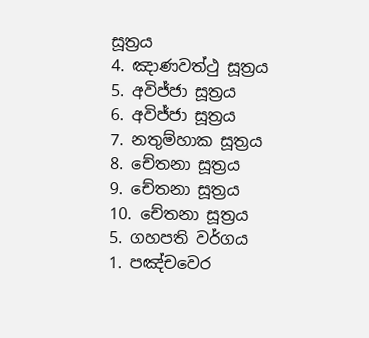සූත්‍රය
4. ඤාණවත්ථු සූත්‍රය
5. අවිජ්ජා සූත්‍රය
6. අවිජ්ජා සූත්‍රය
7. නතුම්හාක සූත්‍රය
8. චේතනා සූත්‍රය
9. චේතනා සූත්‍රය
10. චේතනා සූත්‍රය
5. ගහපති වර්ගය
1. පඤ්චවෙර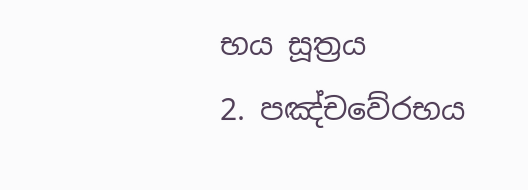භය සූත්‍රය
2. පඤ්චවේරභය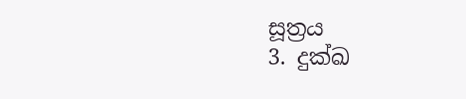සූත්‍රය
3. දුක්ඛ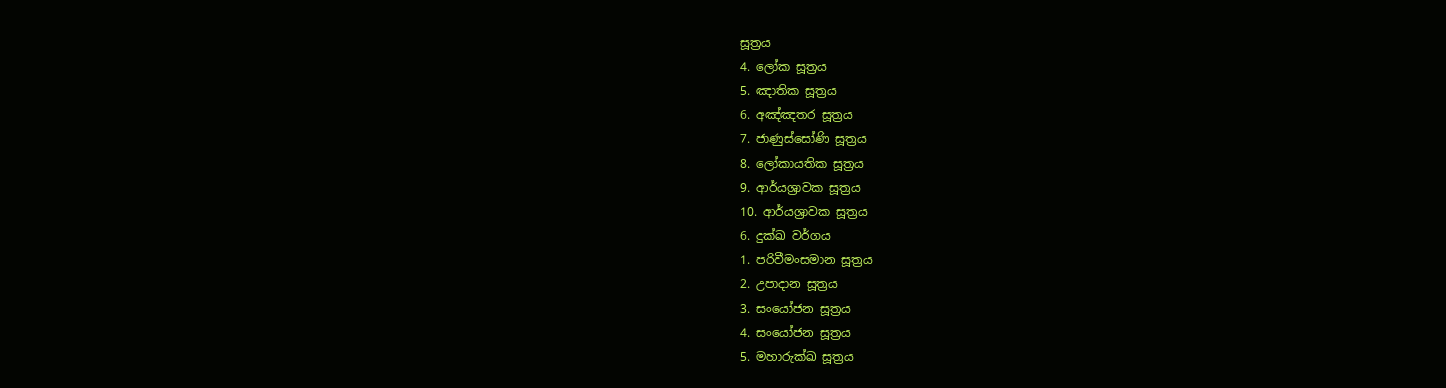සූත්‍රය
4. ලෝක සූත්‍රය
5. ඤාතික සූත්‍රය
6. අඤ්ඤතර සූත්‍රය
7. ජාණුස්සෝණි සූත්‍රය
8. ලෝකායතික සූත්‍රය
9. ආර්යශ්‍රාවක සූත්‍රය
10. ආර්යශ්‍රාවක සූත්‍රය
6. දුක්ඛ වර්ගය
1. පරිවීමංසමාන සූත්‍රය
2. උපාදාන සූත්‍රය
3. සංයෝජන සූත්‍රය
4. සංයෝජන සූත්‍රය
5. මහාරුක්ඛ සූත්‍රය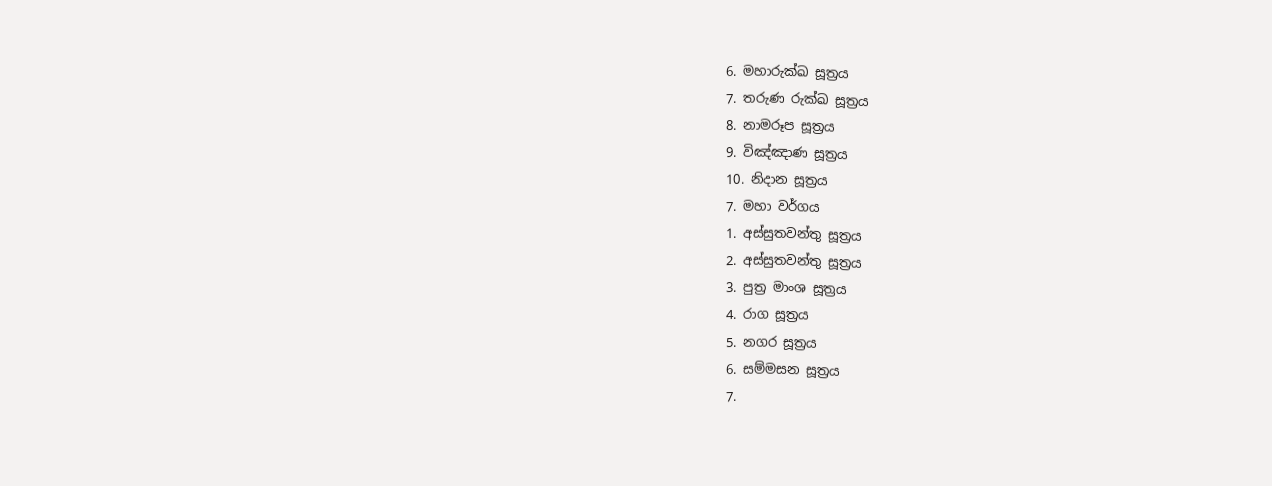6. මහාරුක්ඛ සූත්‍රය
7. තරුණ රුක්ඛ සූත්‍රය
8. නාමරූප සූත්‍රය
9. විඤ්ඤාණ සූත්‍රය
10. නිදාන සූත්‍රය
7. මහා වර්ගය
1. අස්සුතවන්තු සූත්‍රය
2. අස්සුතවන්තු සූත්‍රය
3. පුත්‍ර මාංශ සූත්‍රය
4. රාග සූත්‍රය
5. නගර සූත්‍රය
6. සම්මසන සූත්‍රය
7.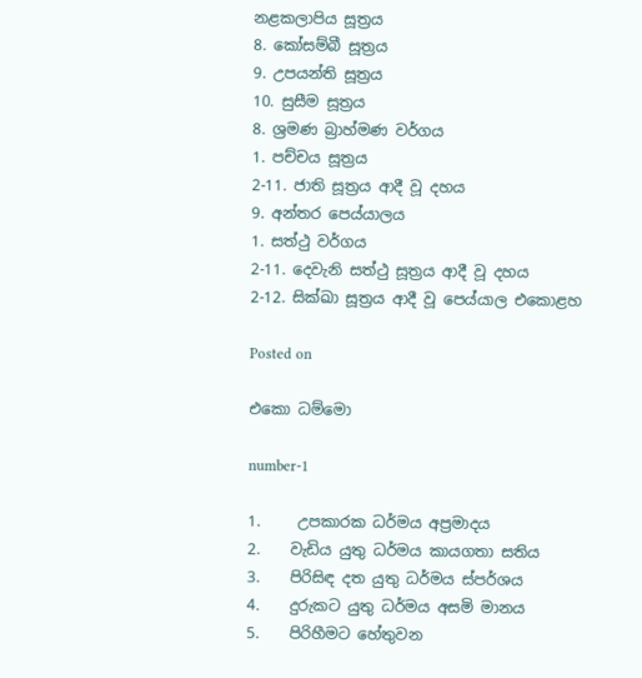නළකලාපිය සූත්‍රය
8. කෝසම්බී සූත්‍රය
9. උපයන්ති සූත්‍රය
10. සුසීම සූත්‍රය
8. ශ්‍රමණ බ්‍රාහ්මණ වර්ගය
1. පච්චය සූත්‍රය
2-11. ජාති සූත්‍රය ආදී වූ දහය
9. අන්තර පෙය්යාලය
1. සත්ථු වර්ගය
2-11. දෙවැනි සත්ථු සූත්‍රය ආදී වූ දහය
2-12. සික්ඛා සූත්‍රය ආදී වූ පෙය්යාල එකොළහ

Posted on

එකො ධම්මො

number-1

1.     උපකාරක ධර්මය අප්‍රමාදය
2.    වැඩිය යුතු ධර්මය කායගතා සතිය
3.    පිරිසිඳ දත යුතු ධර්මය ස්පර්ශය
4.    දුරුකට යුතු ධර්මය අසමි මානය
5.    පිරිහීමට හේතුවන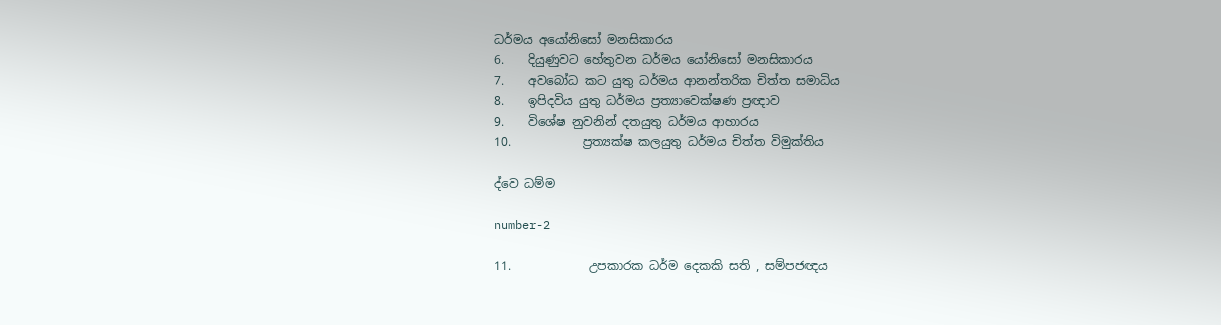ධර්මය අයෝනිසෝ මනසිකාරය
6.    දියුණුවට හේතුවන ධර්මය යෝනිසෝ මනසිකාරය
7.    අවබෝධ කට යුතු ධර්මය ආනන්තරික චිත්ත සමාධිය
8.    ඉපිදවිය යුතු ධර්මය ප්‍රත්‍යාවෙක්ෂණ ප්‍රඥාව
9.    විශේෂ නුවනින් දතයුතු ධර්මය ආහාරය
10.            ප්‍රත්‍යක්ෂ කලයුතු ධර්මය චිත්ත විමුක්තිය

ද්වෙ ධම්ම

number-2

11.             උපකාරක ධර්ම දෙකකි සති , සම්පජඥය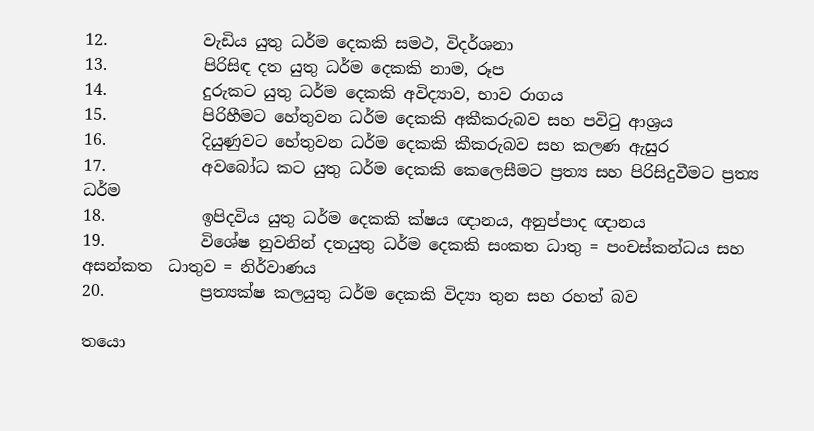12.            වැඩිය යුතු ධර්ම දෙකකි සමථ, විදර්ශනා
13.            පිරිසිඳ දත යුතු ධර්ම දෙකකි නාම, රූප
14.            දුරුකට යුතු ධර්ම දෙකකි අවිද්‍යාව, භාව රාගය
15.            පිරිහීමට හේතුවන ධර්ම දෙකකි අකීකරුබව සහ පවිටු ආශ්‍රය
16.            දියුණුවට හේතුවන ධර්ම දෙකකි කීකරුබව සහ කලණ ඇසුර
17.            අවබෝධ කට යුතු ධර්ම දෙකකි කෙලෙසීමට ප්‍රත්‍ය සහ පිරිසිදුවීමට ප්‍රත්‍ය ධර්ම
18.            ඉපිදවිය යුතු ධර්ම දෙකකි ක්ෂය ඥානය, අනුප්පාද ඥානය
19.            විශේෂ නුවනින් දතයුතු ධර්ම දෙකකි සංකත ධාතු = පංචස්කන්ධය සහ අසන්කත  ධාතුව = නිර්වාණය
20.            ප්‍රත්‍යක්ෂ කලයුතු ධර්ම දෙකකි විද්‍යා තුන සහ රහත් බව

තයො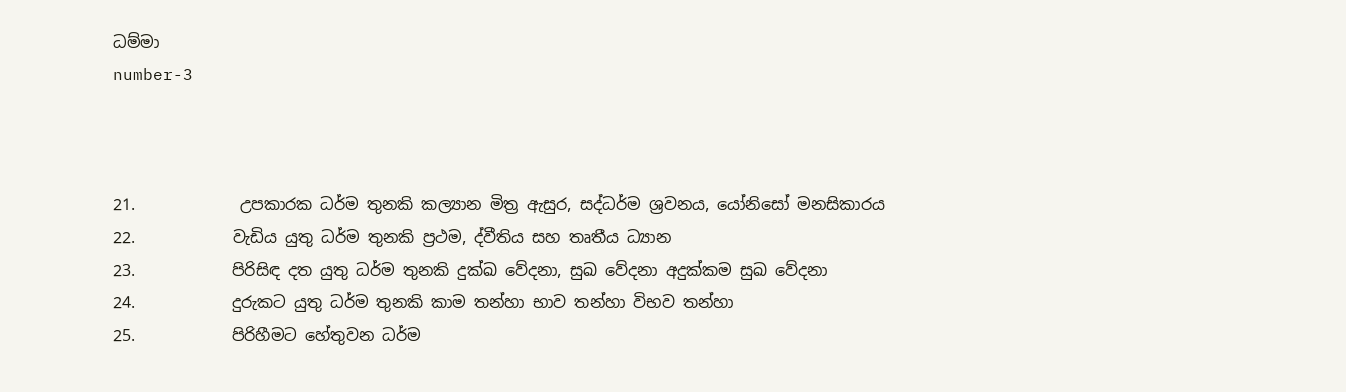ධම්මා
number-3



21.             උපකාරක ධර්ම තුනකි කල්‍යාන මිත්‍ර ඇසුර, සද්ධර්ම ශ්‍රවනය, යෝනිසෝ මනසිකාරය
22.            වැඩිය යුතු ධර්ම තුනකි ප්‍රථම, ද්වීතිය සහ තෘතීය ධ්‍යාන
23.            පිරිසිඳ දත යුතු ධර්ම තුනකි දුක්ඛ වේදනා, සුඛ වේදනා අදුක්කම සුඛ වේදනා
24.            දුරුකට යුතු ධර්ම තුනකි කාම තන්හා භාව තන්හා විභව තන්හා
25.            පිරිහීමට හේතුවන ධර්ම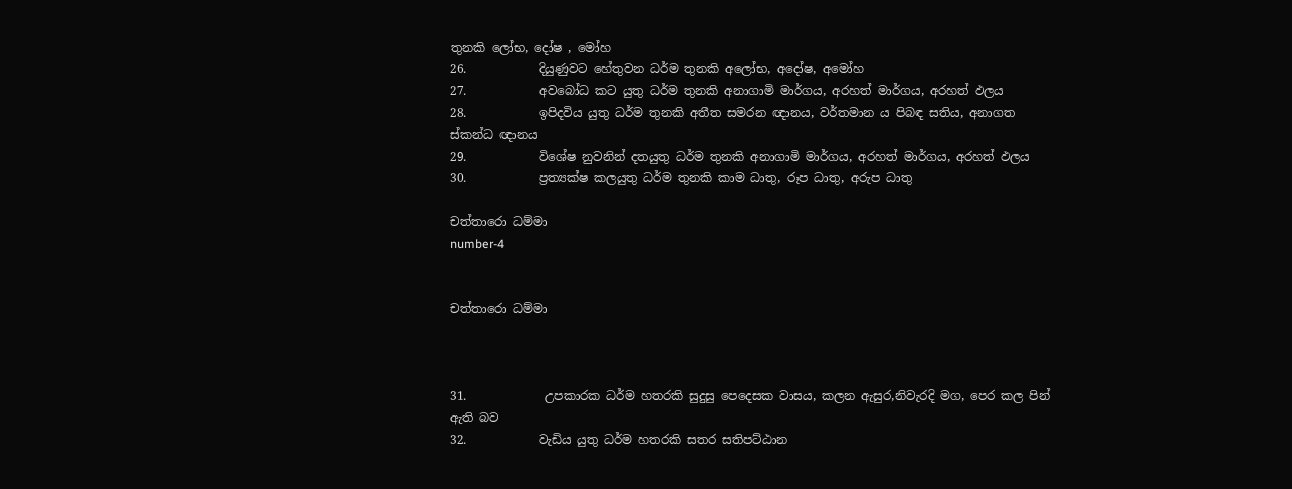තුනකි ලෝභ, දෝෂ , මෝහ
26.            දියුණුවට හේතුවන ධර්ම තුනකි අලෝභ, අදෝෂ, අමෝහ
27.            අවබෝධ කට යුතු ධර්ම තුනකි අනාගාමි මාර්ගය, අරහත් මාර්ගය, අරහත් ඵලය
28.            ඉපිදවිය යුතු ධර්ම තුනකි අතීත සමරන ඥානය, වර්තමාන ය පිබඳ සතිය, අනාගත ස්කන්ධ ඥානය
29.            විශේෂ නුවනින් දතයුතු ධර්ම තුනකි අනාගාමි මාර්ගය, අරහත් මාර්ගය, අරහත් ඵලය
30.            ප්‍රත්‍යක්ෂ කලයුතු ධර්ම තුනකි කාම ධාතු, රූප ධාතු, අරුප ධාතු

චත්තාරො ධම්මා
number-4


චත්තාරො ධම්මා



31.             උපකාරක ධර්ම හතරකි සුදුසු පෙදෙසක වාසය, කලන ඇසුර,නිවැරදි මග, පෙර කල පින් ඇති බව
32.            වැඩිය යුතු ධර්ම හතරකි සතර සතිපට්ඨාන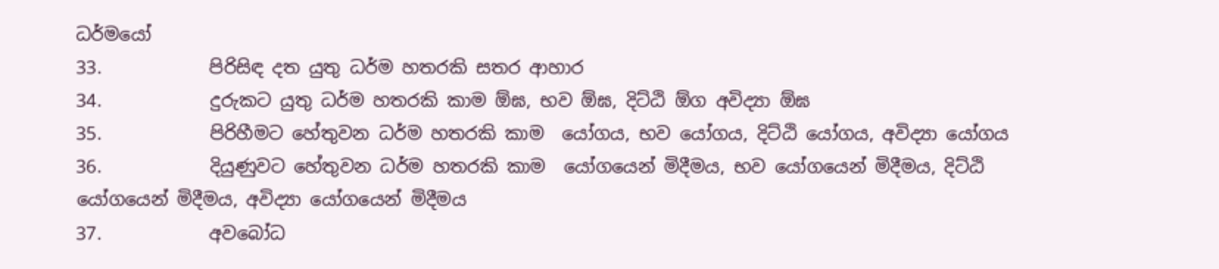ධර්මයෝ
33.            පිරිසිඳ දත යුතු ධර්ම හතරකි සතර ආහාර
34.            දුරුකට යුතු ධර්ම හතරකි කාම ඕඝ, භව ඕඝ, දිට්ඨි ඕග අවිද්‍යා ඕඝ
35.            පිරිහීමට හේතුවන ධර්ම හතරකි කාම  යෝගය, භව යෝගය, දිට්ඨි යෝගය, අවිද්‍යා යෝගය
36.            දියුණුවට හේතුවන ධර්ම හතරකි කාම  යෝගයෙන් මිදීමය, භව යෝගයෙන් මිදීමය, දිට්ඨි යෝගයෙන් මිදීමය, අවිද්‍යා යෝගයෙන් මිදීමය
37.            අවබෝධ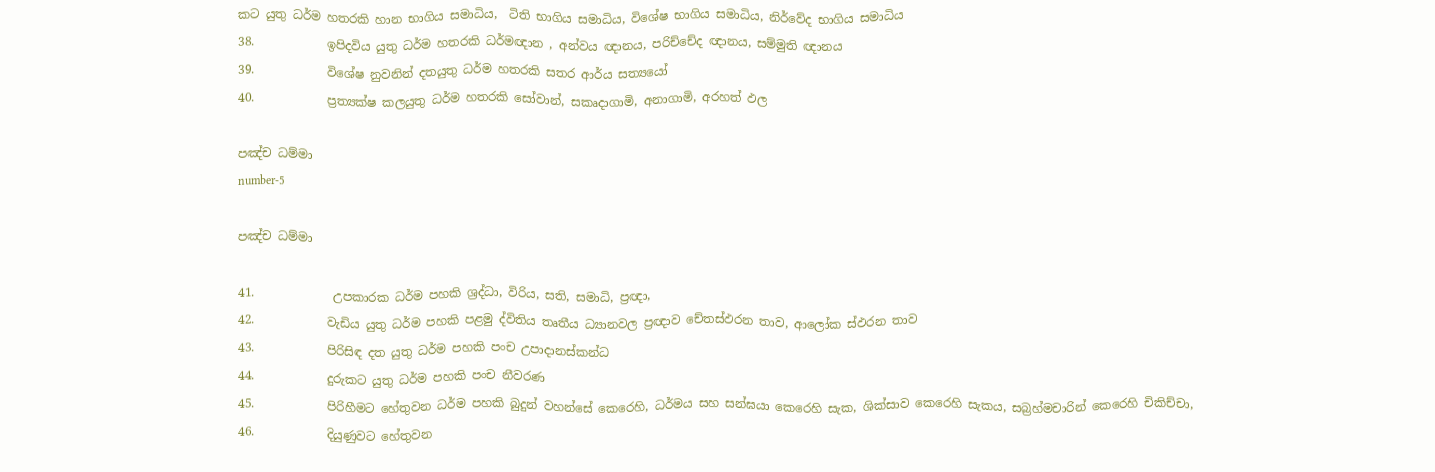කට යුතු ධර්ම හතරකි හාන භාගිය සමාධිය,  ටිති භාගිය සමාධිය, විශේෂ භාගිය සමාධිය, නිර්වේද භාගිය සමාධිය
38.            ඉපිදවිය යුතු ධර්ම හතරකි ධර්මඥාන , අන්වය ඥානය, පරිච්චේද ඥානය, සම්මුති ඥානය
39.            විශේෂ නුවනින් දතයුතු ධර්ම හතරකි සතර ආර්ය සත්‍යයෝ
40.            ප්‍රත්‍යක්ෂ කලයුතු ධර්ම හතරකි සෝවාන්, සකෘදාගාමි, අනාගාමි, අරහත් ඵල

පඤ්ච ධම්මා
number-5

පඤ්ච ධම්මා

41.             උපකාරක ධර්ම පහකි ශ්‍රද්ධා, විරිය, සති, සමාධි, ප්‍රඥා,
42.            වැඩිය යුතු ධර්ම පහකි පළමු ද්විතිය තෘතීය ධ්‍යානවල ප්‍රඥාව චේතස්ඵරන තාව, ආලෝක ස්ඵරන තාව
43.            පිරිසිඳ දත යුතු ධර්ම පහකි පංච උපාදානස්කන්ධ
44.            දුරුකට යුතු ධර්ම පහකි පංච නීවරණ
45.            පිරිහීමට හේතුවන ධර්ම පහකි බුදුන් වහන්සේ කෙරෙහි, ධර්මය සහ සන්ඝයා කෙරෙහි සැක, ශික්සාව කෙරෙහි සැකය, සබ්‍රහ්මචාරින් කෙරෙහි චිකිච්චා,
46.            දියුණුවට හේතුවන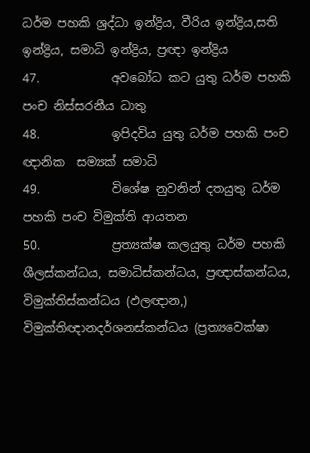ධර්ම පහකි ශ්‍රද්ධා ඉන්ද්‍රිය, වීරිය ඉන්ද්‍රිය,සති ඉන්ද්‍රිය, සමාධි ඉන්ද්‍රිය, ප්‍රඥා ඉන්ද්‍රිය
47.            අවබෝධ කට යුතු ධර්ම පහකි පංච නිස්සරනීය ධාතු
48.            ඉපිදවිය යුතු ධර්ම පහකි පංච ඥානික  සම්‍යක් සමාධි
49.            විශේෂ නුවනින් දතයුතු ධර්ම පහකි පංච විමුක්ති ආයතන
50.            ප්‍රත්‍යක්ෂ කලයුතු ධර්ම පහකි ශීලස්කන්ධය, සමාධිස්කන්ධය, ප්‍රඥාස්කන්ධය, විමුක්තිස්කන්ධය (ඵලඥාන,) විමුක්තිඥානදර්ශනස්කන්ධය (ප්‍රත්‍යවෙක්ෂා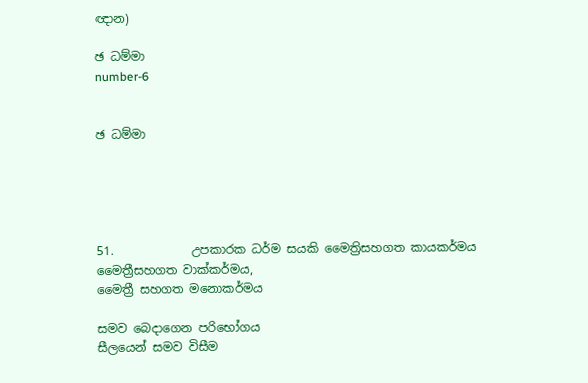ඥාන)

ඡ ධම්මා
number-6


ඡ ධම්මා





51.             උපකාරක ධර්ම සයකි මෛත්‍රිසහගත කායකර්මය
මෛත්‍රීසහගත වාක්කර්මය,
මෛත්‍රී සහගත මනොකර්මය

සමව බෙදාගෙන පරිභෝගය
සීලයෙන් සමව විසීම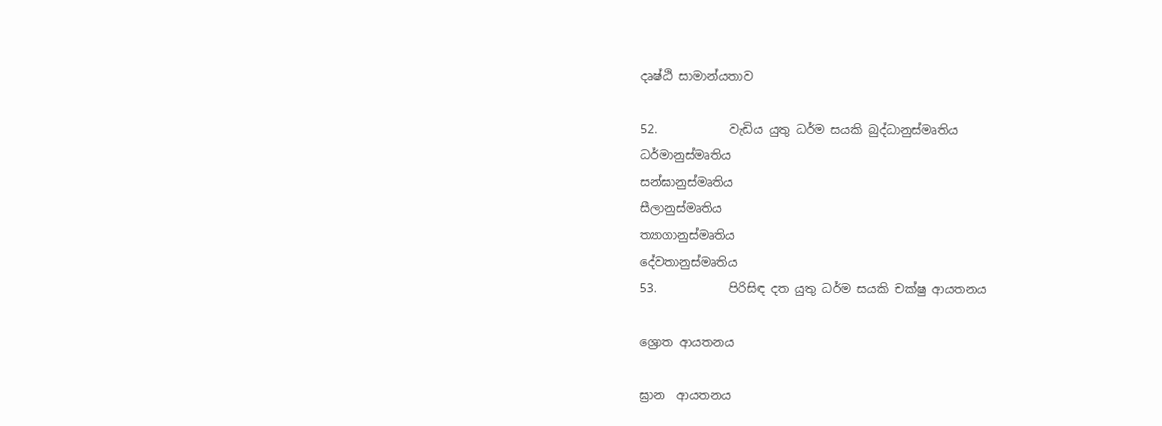දෘෂ්ඨි සාමාන්යතාව

52.            වැඩිය යුතු ධර්ම සයකි බුද්ධානුස්මෘතිය
ධර්මානුස්මෘතිය
සන්ඝානුස්මෘතිය
සීලානුස්මෘතිය
ත්‍යාගානුස්මෘතිය
දේවතානුස්මෘතිය
53.            පිරිසිඳ දත යුතු ධර්ම සයකි චක්ෂු ආයතනය

ශ්‍රොත ආයතනය

ඝ්‍රාන  ආයතනය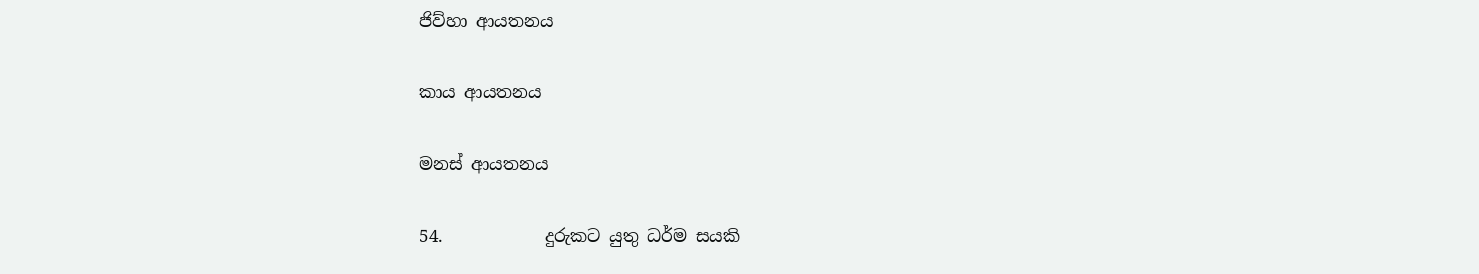ජිව්හා ආයතනය

කාය ආයතනය

මනස් ආයතනය

54.            දුරුකට යුතු ධර්ම සයකි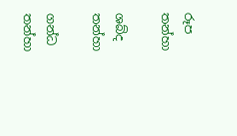රූප තන්හා

ශබ්ද තන්හා

ගන්ධ තන්හා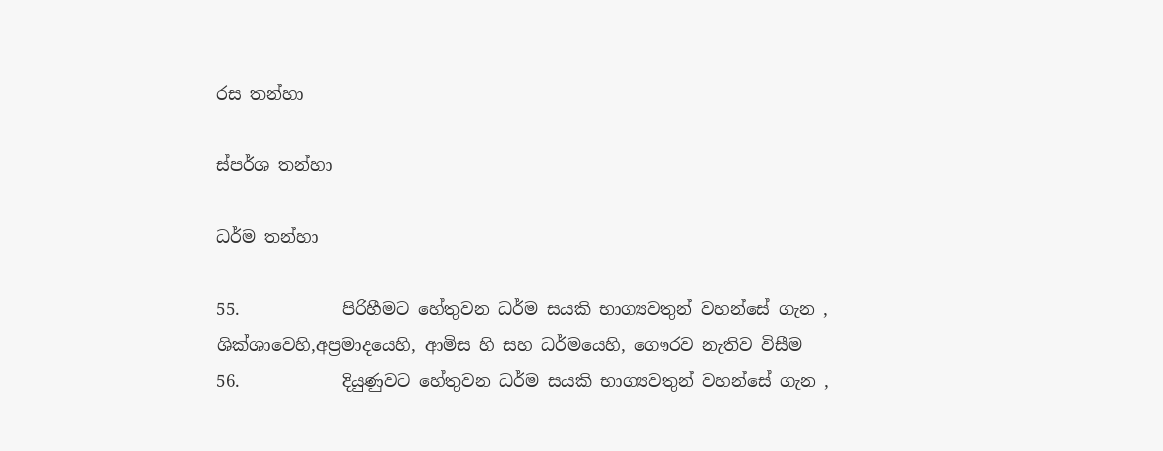රස තන්හා

ස්පර්ශ තන්හා

ධර්ම තන්හා

55.            පිරිහීමට හේතුවන ධර්ම සයකි භාග්‍යවතුන් වහන්සේ ගැන , ශික්ශාවෙහි,අප්‍රමාදයෙහි, ආමිස හි සහ ධර්මයෙහි, ගෞරව නැතිව විසීම
56.            දියුණුවට හේතුවන ධර්ම සයකි භාග්‍යවතුන් වහන්සේ ගැන ,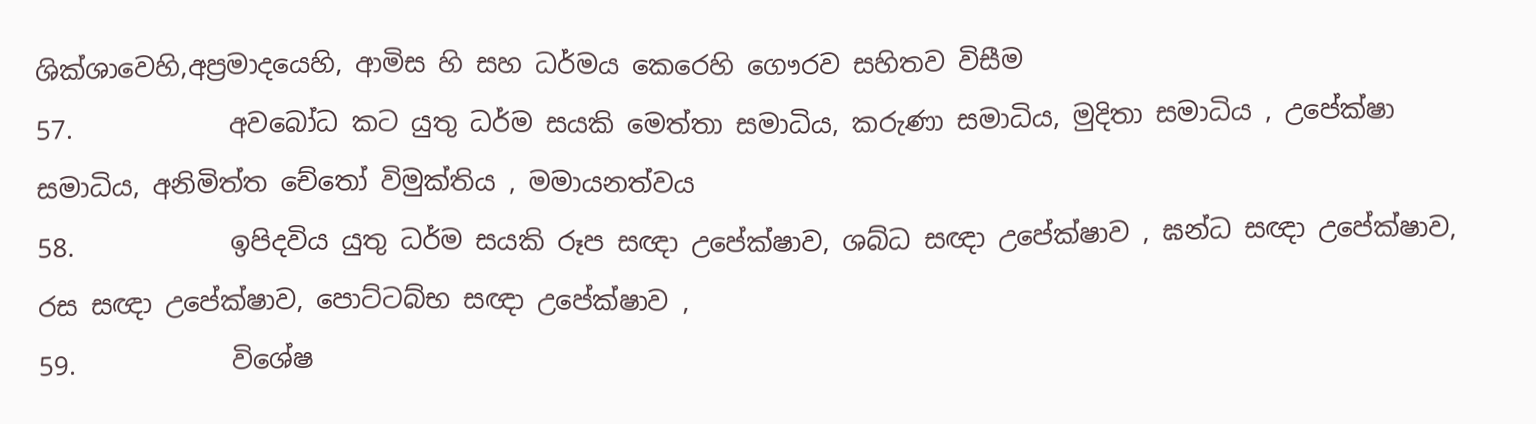ශික්ශාවෙහි,අප්‍රමාදයෙහි, ආමිස හි සහ ධර්මය කෙරෙහි ගෞරව සහිතව විසීම
57.            අවබෝධ කට යුතු ධර්ම සයකි මෙත්තා සමාධිය, කරුණා සමාධිය, මුදිතා සමාධිය , උපේක්ෂා සමාධිය, අනිමිත්ත චේතෝ විමුක්තිය , මමායනත්වය
58.            ඉපිදවිය යුතු ධර්ම සයකි රූප සඥා උපේක්ෂාව, ශබ්ධ සඥා උපේක්ෂාව , ඝන්ධ සඥා උපේක්ෂාව, රස සඥා උපේක්ෂාව, පොට්ටබ්භ සඥා උපේක්ෂාව ,
59.            විශේෂ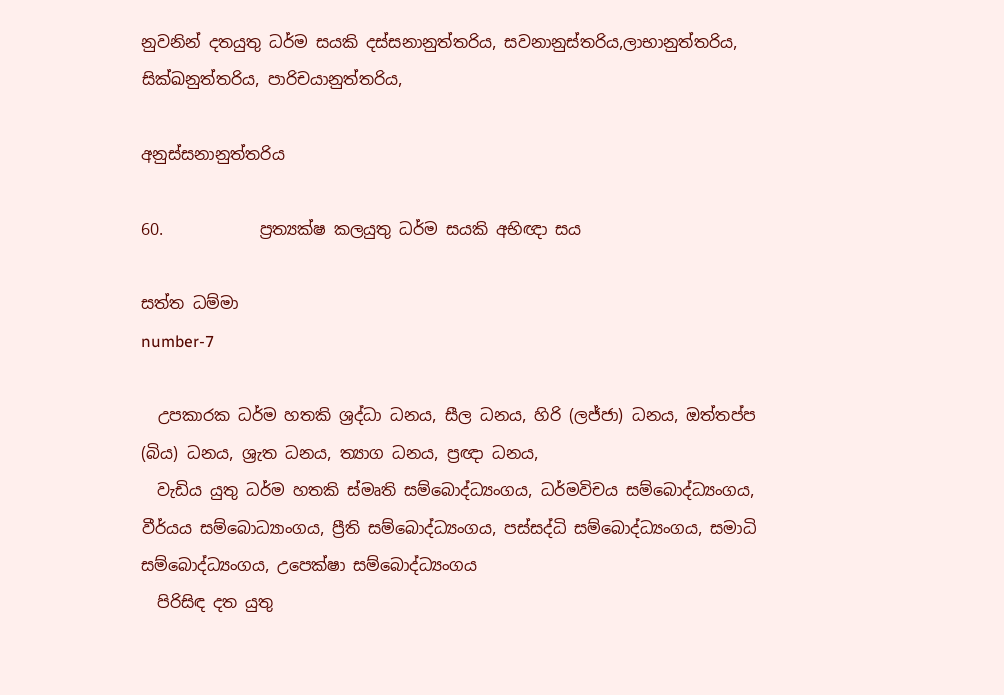නුවනින් දතයුතු ධර්ම සයකි දස්සනානුත්තරිය, සවනානුස්තරිය,ලාභානුත්තරිය, සික්ඛනුත්තරිය, පාරිචයානුත්තරිය,

අනුස්සනානුත්තරිය

60.            ප්‍රත්‍යක්ෂ කලයුතු ධර්ම සයකි අභිඥා සය

සත්ත ධම්මා
number-7

  උපකාරක ධර්ම හතකි ශ්‍රද්ධා ධනය, සීල ධනය, හිරි (ලජ්ජා) ධනය, ඔත්තප්ප (බිය) ධනය, ශ්‍රැත ධනය, ත්‍යාග ධනය, ප්‍රඥා ධනය,
  වැඩිය යුතු ධර්ම හතකි ස්මෘති සම්බොද්ධ්‍යංගය, ධර්මවිචය සම්බොද්ධ්‍යංගය, වීර්යය සම්බොධ්‍යාංගය, ප්‍රීති සම්බොද්ධ්‍යංගය, පස්සද්ධි සම්බොද්ධ්‍යංගය, සමාධි සම්බොද්ධ්‍යංගය, උපෙක්ෂා සම්බොද්ධ්‍යංගය
  පිරිසිඳ දත යුතු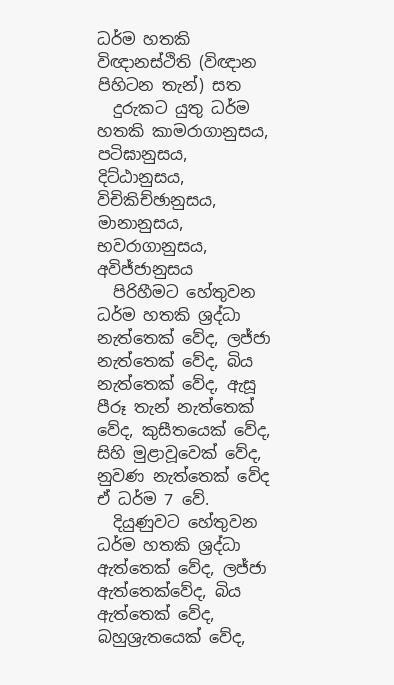ධර්ම හතකි විඥානස්ථිති (විඥාන පිහිටන තැන්) සත
  දුරුකට යුතු ධර්ම හතකි කාමරාගානුසය, පටිඝානුසය, දිට්ඨානුසය, විචිකිච්ඡානුසය, මානානුසය, භවරාගානුසය, අවිජ්ජානුසය
  පිරිහීමට හේතුවන ධර්ම හතකි ශ්‍රද්ධා නැත්තෙක් වේද, ලජ්ජා නැත්තෙක් වේද, බිය නැත්තෙක් වේද, ඇසූ පීරූ තැන් නැත්තෙක් වේද, කුසීතයෙක් වේද, සිහි මුළාවූවෙක් වේද, නුවණ නැත්තෙක් වේද ඒ ධර්ම 7 වේ.
  දියුණුවට හේතුවන ධර්ම හතකි ශ්‍රද්ධා ඇත්තෙක් වේද, ලජ්ජා ඇත්තෙක්වේද, බිය ඇත්තෙක් වේද, බහුශ්‍රැතයෙක් වේද,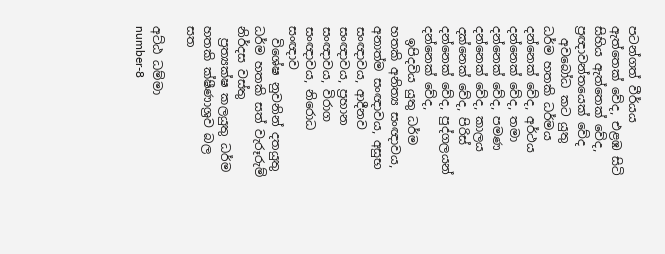පටන්ගත් වීර්යය ඇත්තෙක් වේද, එළඹ සිටි සිහිය ඇත්තෙක් වේද, ප්‍රඥාවන්තයෙක් වේද
  අවබෝධ කට යුතු ධර්ම හතකි ධර්මය දන්නෙක් වේද, අර්ථය දන්නෙක් වේද, තමා දන්නෙක් වේද, පමණ දන්නෙක් වේද, කාලය දක්නෙක් වේද, පිරිස් දන්නෙක් වේද, පුද්ගලයන් දන්නෙක් වේද,
  ඉපිදවිය යුතු ධර්ම හතකි අනිත්‍ය සංඥාවය, අනාත්ම සංඥාවය, අසුභ සංඥාවය, ආදීනව සංඥාවය, ප්‍රහාන සංඥාවය, විරාග සංඥාවය, නිරොධ සංඥාව
  විශේෂ නුවනින් දතයුතු ධර්ම හතකි සත් වැරූරුම් නිර්දස වස්තු
  ප්‍රත්‍යක්ෂ කලයුතු ධර්ම හතකි ක්ෂීණාශ්‍රව බල සත

අට්ඨ ධම්මා
number-8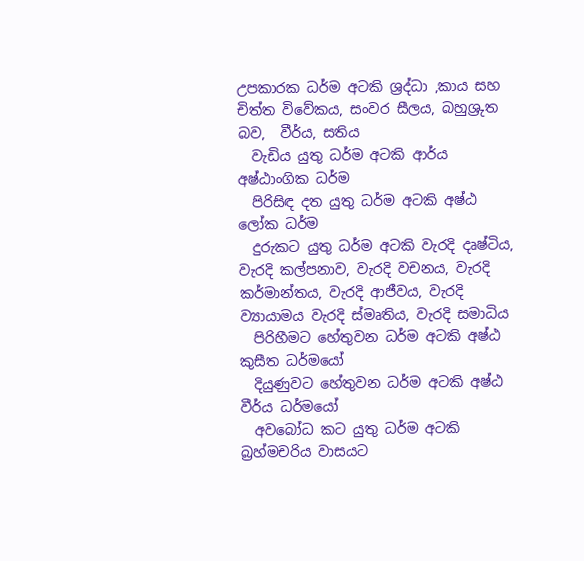උපකාරක ධර්ම අටකි ශ්‍රද්ධා ,කාය සහ චිත්ත විවේකය, සංවර සීලය, බහුශ්‍රුත බව,  වීර්ය, සතිය
  වැඩිය යුතු ධර්ම අටකි ආර්ය අෂ්ඨාංගික ධර්ම
  පිරිසිඳ දත යුතු ධර්ම අටකි අෂ්ඨ ලෝක ධර්ම
  දුරුකට යුතු ධර්ම අටකි වැරදි දෘෂ්ටිය, වැරදි කල්පනාව, වැරදි වචනය, වැරදි කර්මාන්තය, වැරදි ආජීවය, වැරදි ව්‍යායාමය වැරදි ස්මෘතිය, වැරදි සමාධිය
  පිරිහීමට හේතුවන ධර්ම අටකි අෂ්ඨ කුසීත ධර්මයෝ
  දියුණුවට හේතුවන ධර්ම අටකි අෂ්ඨ වීර්ය ධර්මයෝ
  අවබෝධ කට යුතු ධර්ම අටකි බ්‍රහ්මචරිය වාසයට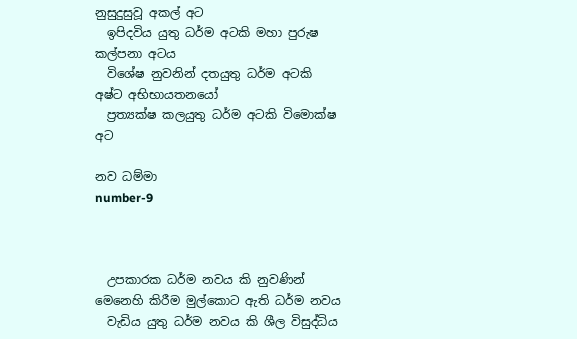නුසුදුසුවූ අකල් අට
  ඉපිදවිය යුතු ධර්ම අටකි මහා පුරුෂ කල්පනා අටය
  විශේෂ නුවනින් දතයුතු ධර්ම අටකි අෂ්ට අභිභායතනයෝ
  ප්‍රත්‍යක්ෂ කලයුතු ධර්ම අටකි විමොක්ෂ අට

නව ධම්මා
number-9



  උපකාරක ධර්ම නවය කි නුවණින් මෙනෙහි කිරීම මුල්කොට ඇති ධර්ම නවය
  වැඩිය යුතු ධර්ම නවය කි ශීල විසුද්ධිය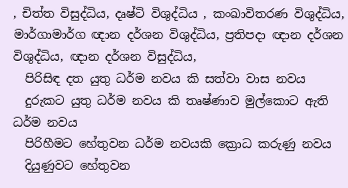, චිත්ත විසුද්ධිය, දෘෂ්ටි විශුද්ධිය , කංඛාවිතරණ විශුද්ධිය, මාර්ගාමාර්ග ඥාන දර්ශන විශුද්ධිය, ප්‍රතිපදා ඥාන දර්ශන විශුද්ධිය, ඥාන දර්ශන විසුද්ධිය,
  පිරිසිඳ දත යුතු ධර්ම නවය කි සත්වා වාස නවය
  දුරුකට යුතු ධර්ම නවය කි තෘෂ්ණාව මුල්කොට ඇති ධර්ම නවය
  පිරිහීමට හේතුවන ධර්ම නවයකි ක්‍රොධ කරුණු නවය
  දියුණුවට හේතුවන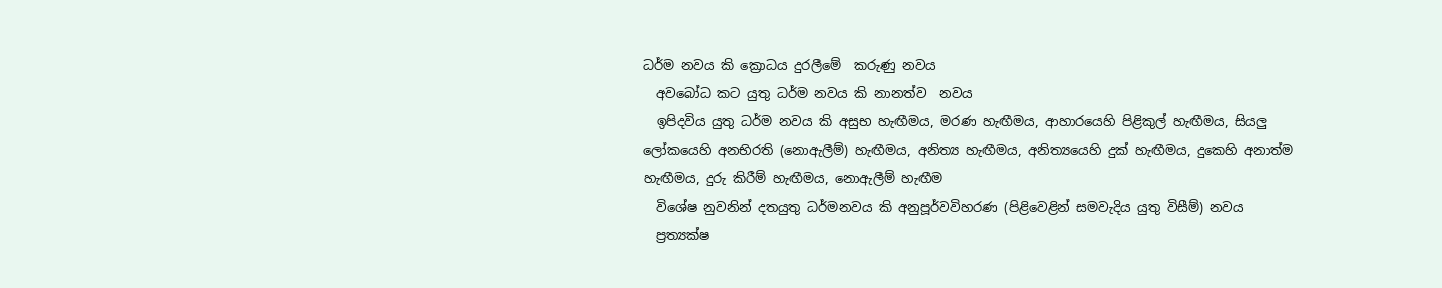ධර්ම නවය කි ක්‍රොධය දුරලීමේ  කරුණු නවය
  අවබෝධ කට යුතු ධර්ම නවය කි නානත්ව  නවය
  ඉපිදවිය යුතු ධර්ම නවය කි අසුභ හැඟීමය, මරණ හැඟීමය, ආහාරයෙහි පිළිකුල් හැඟීමය, සියලු ලෝකයෙහි අනභිරති (නොඇලීම්) හැඟීමය, අනිත්‍ය හැඟීමය, අනිත්‍යයෙහි දුක් හැඟීමය, දුකෙහි අනාත්ම හැඟීමය, දුරු කිරීම් හැඟීමය, නොඇලීම් හැඟීම
  විශේෂ නුවනින් දතයුතු ධර්මනවය කි අනුපූර්වවිහරණ (පිළිවෙළින් සමවැදිය යුතු විසීම්) නවය
  ප්‍රත්‍යක්ෂ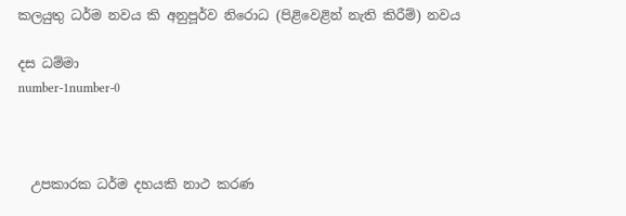කලයුතු ධර්ම නවය කි අනුපූර්ව නිරොධ (පිළිවෙළින් නැති කිරීම්) නවය

දස ධම්මා
number-1number-0



  උපකාරක ධර්ම දහයකි නාථ කරණ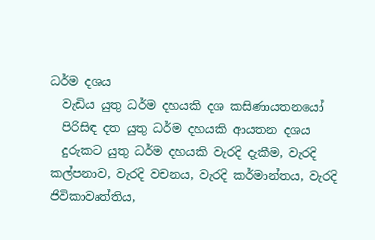ධර්ම දශය
  වැඩිය යුතු ධර්ම දහයකි දශ කසිණායතනයෝ
  පිරිසිඳ දත යුතු ධර්ම දහයකි ආයතන දශය
  දුරුකට යුතු ධර්ම දහයකි වැරදි දැකීම, වැරදි කල්පනාව, වැරදි වචනය, වැරදි කර්මාන්තය, වැරදි ජිවිකාවෘත්තිය,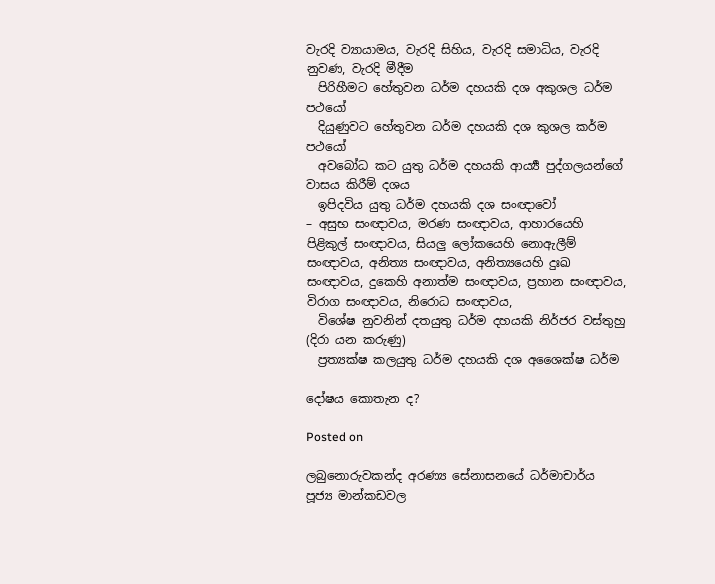වැරදි ව්‍යායාමය, වැරදි සිහිය, වැරදි සමාධිය, වැරදි නුවණ, වැරදි මීදීම
  පිරිහීමට හේතුවන ධර්ම දහයකි දශ අකුශල ධර්ම පථයෝ
  දියුණුවට හේතුවන ධර්ම දහයකි දශ කුශල කර්ම පථයෝ
  අවබෝධ කට යුතු ධර්ම දහයකි ආර්‍ය්‍ය පුද්ගලයන්ගේ වාසය කිරීම් දශය
  ඉපිදවිය යුතු ධර්ම දහයකි දශ සංඥාවෝ
– අසුභ සංඥාවය, මරණ සංඥාවය, ආහාරයෙහි පිළිකුල් සංඥාවය, සියලු ලෝකයෙහි නොඇලීම් සංඥාවය, අනිත්‍ය සංඥාවය, අනිත්‍යයෙහි දුඃඛ සංඥාවය, දුකෙහි අනාත්ම සංඥාවය, ප්‍රහාන සංඥාවය, විරාග සංඥාවය, නිරොධ සංඥාවය,
  විශේෂ නුවනින් දතයුතු ධර්ම දහයකි නිර්ජර වස්තුහු (දිරා යන කරුණු)
  ප්‍රත්‍යක්ෂ කලයුතු ධර්ම දහයකි දශ අශෛක්ෂ ධර්ම

දෝෂය කොතැන ද?

Posted on

ලබුනොරුවකන්ද අරණ්‍ය සේනාසනයේ ධර්මාචාර්ය
පූජ්‍ය මාන්කඩවල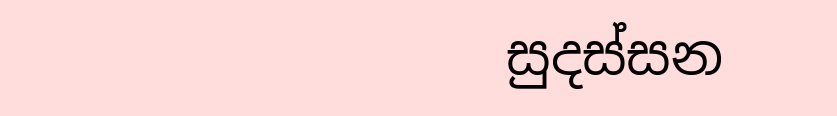සුදස්‌සන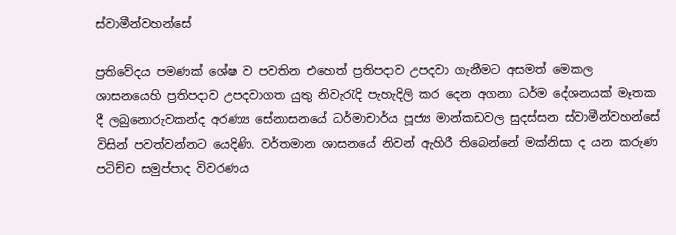ස්‌වාමීන්වහන්සේ

ප්‍රතිවේදය පමණක්‌ ශේෂ ව පවතින එහෙත් ප්‍රතිපදාව උපදවා ගැනීමට අසමත් මෙකල ශාසනයෙහි ප්‍රතිපදාව උපදවාගත යුතු නිවැරැදි පැහැදිලි කර දෙන අගනා ධර්ම දේශනයක්‌ මෑතක දී ලබුනොරුවකන්ද අරණ්‍ය සේනාසනයේ ධර්මාචාර්ය පූජ්‍ය මාන්කඩවල සුදස්‌සන ස්‌වාමීන්වහන්සේ විසින් පවත්වන්නට යෙදිණි. වර්තමාන ශාසනයේ නිවන් ඇහිරී තිබෙන්නේ මක්‌නිසා ද යන කරුණ පටිච්ච සමුප්පාද විවරණය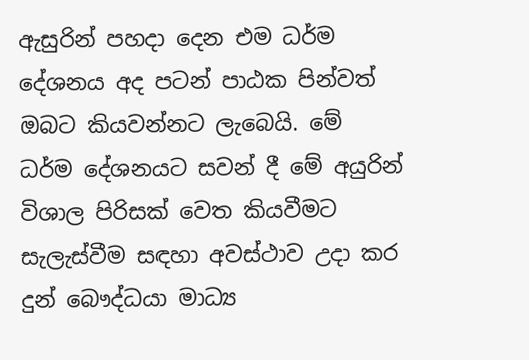ඇසුරින් පහදා දෙන එම ධර්ම දේශනය අද පටන් පාඨක පින්වත් ඔබට කියවන්නට ලැබෙයි. මේ ධර්ම දේශනයට සවන් දී මේ අයුරින් විශාල පිරිසක්‌ වෙත කියවීමට සැලැස්‌වීම සඳහා අවස්‌ථාව උදා කර දුන් බෞද්ධයා මාධ්‍ය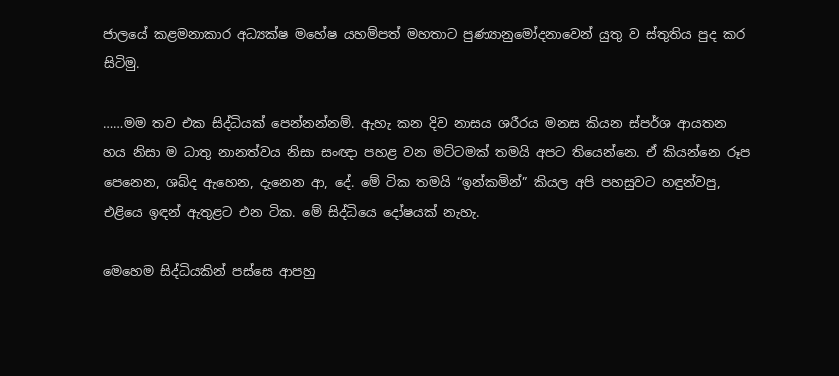ජාලයේ කළමනාකාර අධ්‍යක්‌ෂ මහේෂ යහම්පත් මහතාට පුණ්‍යානුමෝදනාවෙන් යුතු ව ස්‌තුතිය පුද කර සිටිමු.

……මම තව එක සිද්ධියක්‌ පෙන්නන්නම්. ඇහැ කන දිව නාසය ශරීරය මනස කියන ස්‌පර්ශ ආයතන හය නිසා ම ධාතු නානත්වය නිසා සංඥා පහළ වන මට්‌ටමක්‌ තමයි අපට තියෙන්නෙ. ඒ කියන්නෙ රූප පෙනෙන, ශබ්ද ඇහෙන, දැනෙන ආ, දේ. මේ ටික තමයි “ඉන්කමින්” කියල අපි පහසුවට හඳුන්වපු, එළියෙ ඉඳන් ඇතුළට එන ටික. මේ සිද්ධියෙ දෝෂයක්‌ නැහැ.

මෙහෙම සිද්ධියකින් පස්‌සෙ ආපහු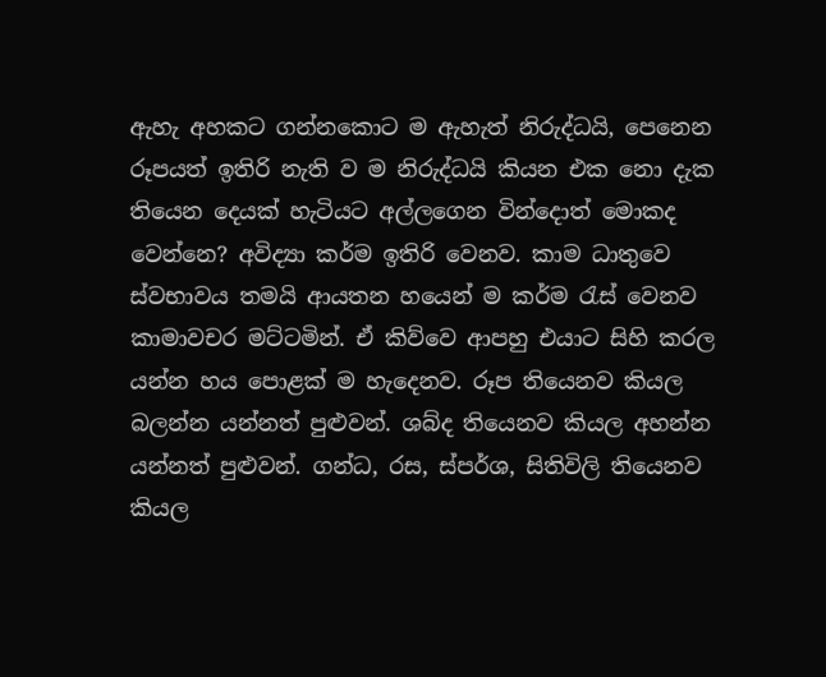ඇහැ අහකට ගන්නකොට ම ඇහැත් නිරුද්ධයි, පෙනෙන රූපයත් ඉතිරි නැති ව ම නිරුද්ධයි කියන එක නො දැක තියෙන දෙයක්‌ හැටියට අල්ලගෙන වින්දොත් මොකද වෙන්නෙ? අවිද්‍යා කර්ම ඉතිරි වෙනව. කාම ධාතුවෙ ස්‌වභාවය තමයි ආයතන හයෙන් ම කර්ම රැස්‌ වෙනව කාමාවචර මට්‌ටමින්. ඒ කිව්වෙ ආපහු එයාට සිහි කරල යන්න හය පොළක්‌ ම හැදෙනව. රූප තියෙනව කියල බලන්න යන්නත් පුළුවන්. ශබ්ද තියෙනව කියල අහන්න යන්නත් පුළුවන්. ගන්ධ, රස, ස්‌පර්ශ, සිතිවිලි තියෙනව කියල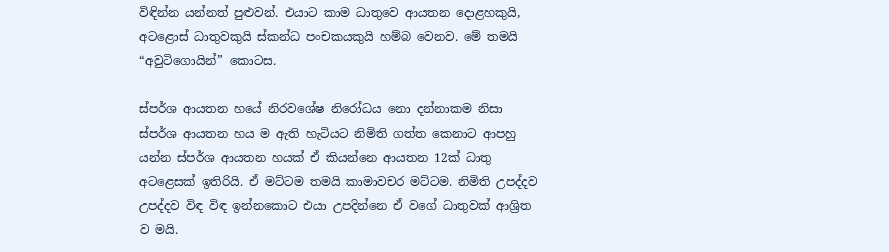විඳින්න යන්නත් පුළුවන්. එයාට කාම ධාතුවෙ ආයතන දොළහකුයි, අටළොස්‌ ධාතුවකුයි ස්‌කන්ධ පංචකයකුයි හම්බ වෙනව. මේ තමයි “අවුටිගොයින්” කොටස.

ස්‌පර්ශ ආයතන හයේ නිරවශේෂ නිරෝධය නො දන්නාකම නිසා ස්‌පර්ශ ආයතන හය ම ඇති හැටියට නිමිති ගත්ත කෙනාට ආපහු යන්න ස්‌පර්ශ ආයතන හයක්‌ ඒ කියන්නෙ ආයතන 12ක්‌ ධාතු අටළෙසක්‌ ඉතිරියි. ඒ මට්‌ටම තමයි කාමාවචර මට්‌ටම. නිමිති උපද්දව උපද්දව විඳ විඳ ඉන්නකොට එයා උපදින්නෙ ඒ වගේ ධාතුවක්‌ ආශ්‍රිත ව මයි.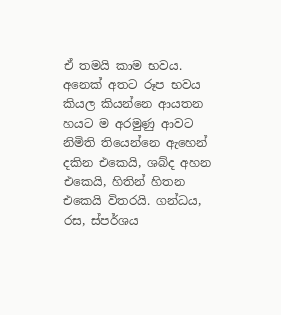ඒ තමයි කාම භවය. අනෙක්‌ අතට රූප භවය කියල කියන්නෙ ආයතන හයට ම අරමුණු ආවට නිමිති තියෙන්නෙ ඇහෙන් දකින එකෙයි, ශබ්ද අහන එකෙයි, හිතින් හිතන එකෙයි විතරයි. ගන්ධය, රස, ස්‌පර්ශය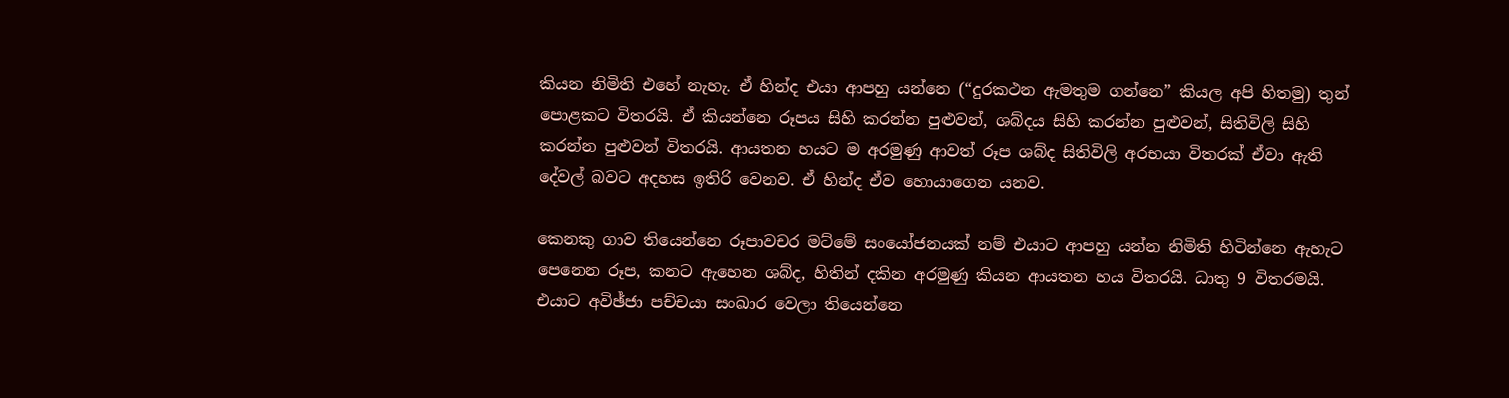කියන නිමිති එහේ නැහැ. ඒ හින්ද එයා ආපහු යන්නෙ (“දුරකථන ඇමතුම ගන්නෙ” කියල අපි හිතමු) තුන් පොළකට විතරයි. ඒ කියන්නෙ රූපය සිහි කරන්න පුළුවන්, ශබ්දය සිහි කරන්න පුළුවන්, සිතිවිලි සිහි කරන්න පුළුවන් විතරයි. ආයතන හයට ම අරමුණු ආවත් රූප ශබ්ද සිතිවිලි අරභයා විතරක්‌ ඒවා ඇති දේවල් බවට අදහස ඉතිරි වෙනව. ඒ හින්ද ඒව හොයාගෙන යනව.

කෙනකු ගාව තියෙන්නෙ රූපාවචර මට්‌මේ සංයෝජනයක්‌ නම් එයාට ආපහු යන්න නිමිති හිටින්නෙ ඇහැට පෙනෙන රූප, කනට ඇහෙන ශබ්ද, හිතින් දකින අරමුණු කියන ආයතන හය විතරයි. ධාතු 9 විතරමයි. එයාට අවිඡ්ජා පච්චයා සංඛාර වෙලා තියෙන්නෙ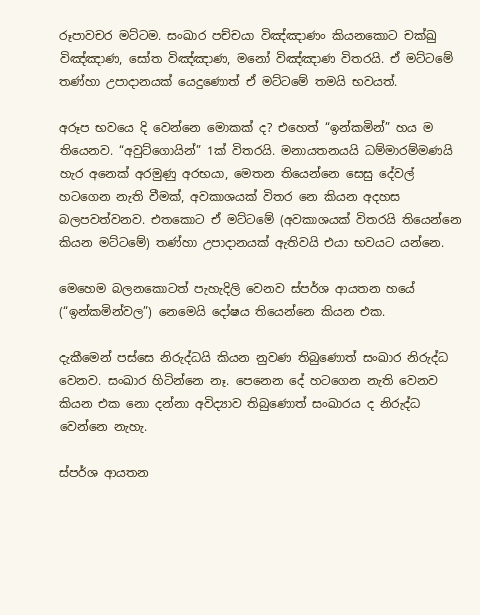රූපාවචර මට්‌ටම. සංඛාර පච්චයා විඤ්ඤාණං කියනකොට චක්‌ඛු විඤ්ඤාණ, සෝත විඤ්ඤාණ, මනෝ විඤ්ඤාණ විතරයි. ඒ මට්‌ටමේ තණ්‌හා උපාදානයක්‌ යෙදුණොත් ඒ මට්‌ටමේ තමයි භවයත්.

අරූප භවයෙ දි වෙන්නෙ මොකක්‌ ද? එහෙත් “ඉන්කමින්” හය ම තියෙනව. “අවුට්‌ගොයින්” 1ක්‌ විතරයි. මනායතනයයි ධම්මාරම්මණයි හැර අනෙක්‌ අරමුණු අරභයා, මෙතන තියෙන්නෙ සෙසු දේවල් හටගෙන නැති වීමක්‌, අවකාශයක්‌ විතර නෙ කියන අදහස බලපවත්වනව. එතකොට ඒ මට්‌ටමේ (අවකාශයක්‌ විතරයි තියෙන්නෙ කියන මට්‌ටමේ) තණ්‌හා උපාදානයක්‌ ඇතිවයි එයා භවයට යන්නෙ.

මෙහෙම බලනකොටත් පැහැදිලි වෙනව ස්‌පර්ශ ආයතන හයේ (“ඉන්කමින්වල”) නෙමෙයි දෝෂය තියෙන්නෙ කියන එක.

දැකීමෙන් පස්‌සෙ නිරුද්ධයි කියන නුවණ තිබුණොත් සංඛාර නිරුද්ධ වෙනව. සංඛාර හිටින්නෙ නෑ. පෙනෙන දේ හටගෙන නැති වෙනව කියන එක නො දන්නා අවිද්‍යාව තිබුණොත් සංඛාරය ද නිරුද්ධ වෙන්නෙ නැහැ.

ස්‌පර්ශ ආයතන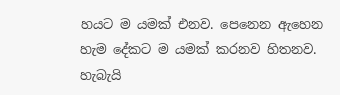හයට ම යමක්‌ එනව. පෙනෙන ඇහෙන හැම දේකට ම යමක්‌ කරනව හිතනව. හැබැයි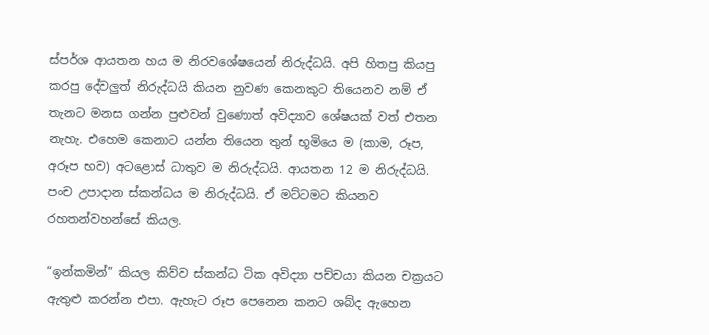ස්‌පර්ශ ආයතන හය ම නිරවශේෂයෙන් නිරුද්ධයි. අපි හිතපු කියපු කරපු දේවලුත් නිරුද්ධයි කියන නුවණ කෙනකුට තියෙනව නම් ඒ තැනට මනස ගන්න පුළුවන් වුණොත් අවිද්‍යාව ශේෂයක්‌ වත් එතන නැහැ. එහෙම කෙනාට යන්න තියෙන තුන් භූමියෙ ම (කාම, රූප, අරූප භව) අටළොස්‌ ධාතුව ම නිරුද්ධයි. ආයතන 12 ම නිරුද්ධයි. පංච උපාදාන ස්‌කන්ධය ම නිරුද්ධයි. ඒ මට්‌ටමට කියනව රහතන්වහන්සේ කියල.

“ඉන්කමින්” කියල කිව්ව ස්‌කන්ධ ටික අවිද්‍යා පච්චයා කියන චක්‍රයට ඇතුළු කරන්න එපා. ඇහැට රූප පෙනෙන කනට ශබ්ද ඇහෙන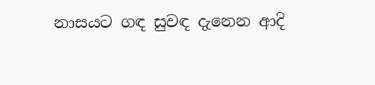නාසයට ගඳ සුවඳ දැනෙන ආදි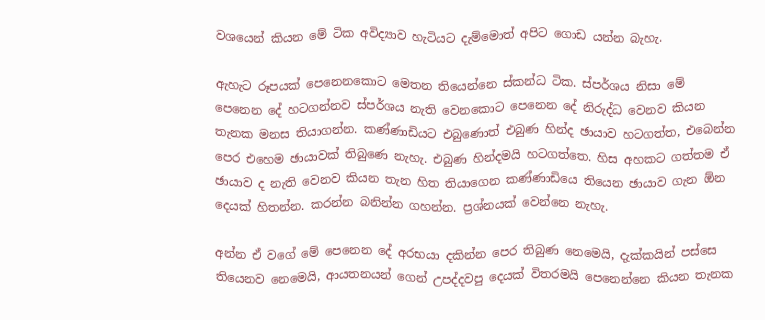වශයෙන් කියන මේ ටික අවිද්‍යාව හැටියට දැම්මොත් අපිට ගොඩ යන්න බැහැ.

ඇහැට රූපයක්‌ පෙනෙනකොට මෙතන තියෙන්නෙ ස්‌කන්ධ ටික. ස්‌පර්ශය නිසා මේ පෙනෙන දේ හටගන්නව ස්‌පර්ශය නැති වෙනකොට පෙනෙන දේ නිරුද්ධ වෙනව කියන තැනක මනස තියාගන්න. කණ්‌ණාඩියට එබුණොත් එබුණ හින්ද ඡායාව හටගත්ත, එබෙන්න පෙර එහෙම ඡායාවක්‌ තිබුණෙ නැහැ. එබුණ හින්දමයි හටගත්තෙ. හිස අහකට ගත්තම ඒ ඡායාව ද නැති වෙනව කියන තැන හිත තියාගෙන කණ්‌ණාඩියෙ තියෙන ඡායාව ගැන ඕන දෙයක්‌ හිතන්න. කරන්න බනින්න ගහන්න. ප්‍රශ්නයක්‌ වෙන්නෙ නැහැ.

අන්න ඒ වගේ මේ පෙනෙන දේ අරභයා දකින්න පෙර තිබුණ නෙමෙයි, දැක්‌කයින් පස්‌සෙ තියෙනව නෙමෙයි, ආයතනයන් ගෙන් උපද්දවපු දෙයක්‌ විතරමයි පෙනෙන්නෙ කියන තැනක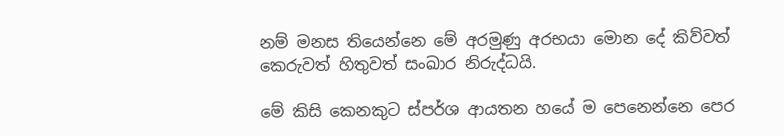නම් මනස තියෙන්නෙ මේ අරමුණු අරභයා මොන දේ කිව්වත් කෙරුවත් හිතුවත් සංඛාර නිරුද්ධයි.

මේ කිසි කෙනකුට ස්‌පර්ශ ආයතන හයේ ම පෙනෙන්නෙ පෙර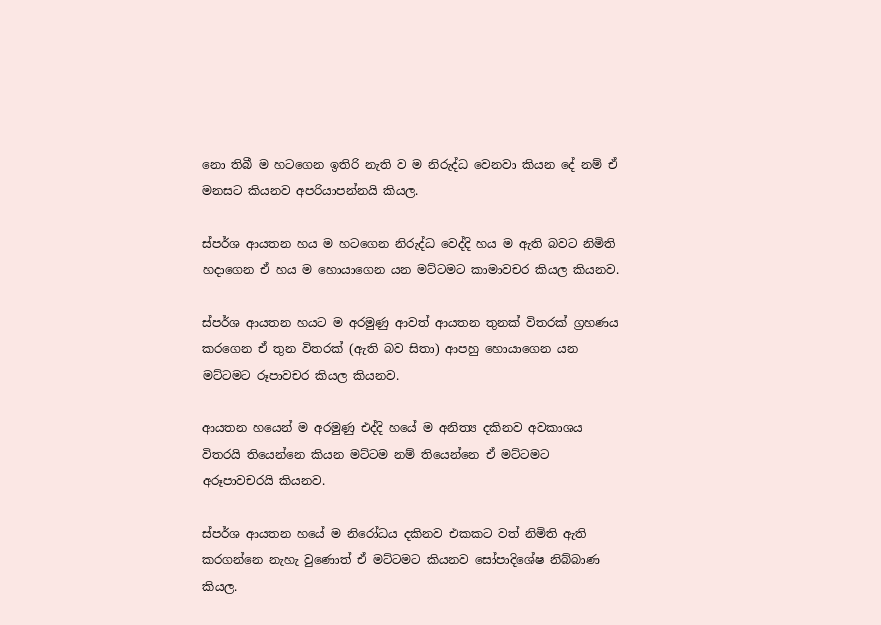නො තිබී ම හටගෙන ඉතිරි නැති ව ම නිරුද්ධ වෙනවා කියන දේ නම් ඒ මනසට කියනව අපරියාපන්නයි කියල.

ස්‌පර්ශ ආයතන හය ම හටගෙන නිරුද්ධ වෙද්දි හය ම ඇති බවට නිමිති හදාගෙන ඒ හය ම හොයාගෙන යන මට්‌ටමට කාමාවචර කියල කියනව.

ස්‌පර්ශ ආයතන හයට ම අරමුණු ආවත් ආයතන තුනක්‌ විතරක්‌ ග්‍රහණය කරගෙන ඒ තුන විතරක්‌ (ඇති බව සිතා) ආපහු හොයාගෙන යන මට්‌ටමට රූපාවචර කියල කියනව.

ආයතන හයෙන් ම අරමුණු එද්දි හයේ ම අනිත්‍ය දකිනව අවකාශය විතරයි තියෙන්නෙ කියන මට්‌ටම නම් තියෙන්නෙ ඒ මට්‌ටමට අරූපාවචරයි කියනව.

ස්‌පර්ශ ආයතන හයේ ම නිරෝධය දකිනව එකකට වත් නිමිති ඇති කරගන්නෙ නැහැ වුණොත් ඒ මට්‌ටමට කියනව සෝපාදිශේෂ නිබ්බාණ කියල.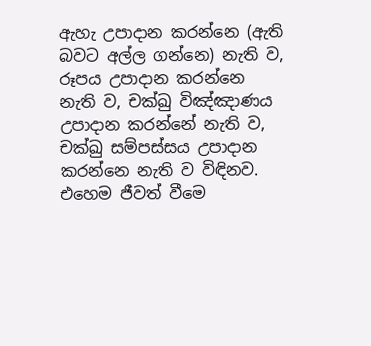ඇහැ උපාදාන කරන්නෙ (ඇති බවට අල්ල ගන්නෙ) නැති ව, රූපය උපාදාන කරන්නෙ නැති ව, චක්‌ඛු විඤ්ඤාණය උපාදාන කරන්නේ නැති ව, චක්‌ඛු සම්පස්‌සය උපාදාන කරන්නෙ නැති ව විඳිනව. එහෙම ජීවත් වීමෙ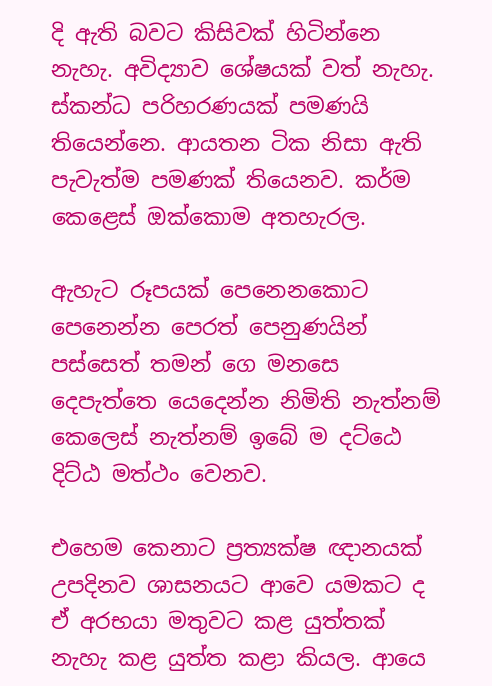දි ඇති බවට කිසිවක්‌ හිටින්නෙ නැහැ. අවිද්‍යාව ශේෂයක්‌ වත් නැහැ. ස්‌කන්ධ පරිහරණයක්‌ පමණයි තියෙන්නෙ. ආයතන ටික නිසා ඇති පැවැත්ම පමණක්‌ තියෙනව. කර්ම කෙළෙස්‌ ඔක්‌කොම අතහැරල.

ඇහැට රූපයක්‌ පෙනෙනකොට පෙනෙන්න පෙරත් පෙනුණයින් පස්‌සෙත් තමන් ගෙ මනසෙ දෙපැත්තෙ යෙදෙන්න නිමිති නැත්නම් කෙලෙස්‌ නැත්නම් ඉබේ ම දට්‌ඨෙ දිට්‌ඨ මත්ථං වෙනව.

එහෙම කෙනාට ප්‍රත්‍යක්‌ෂ ඥානයක්‌ උපදිනව ශාසනයට ආවෙ යමකට ද ඒ අරභයා මතුවට කළ යුත්තක්‌ නැහැ කළ යුත්ත කළා කියල. ආයෙ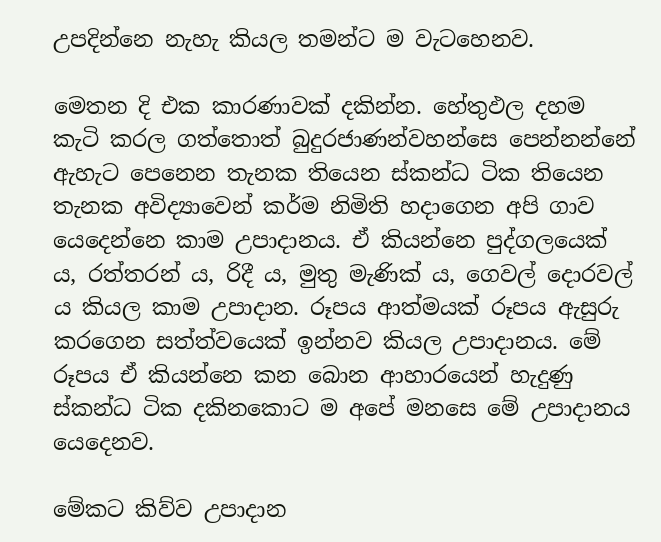උපදින්නෙ නැහැ කියල තමන්ට ම වැටහෙනව.

මෙතන දි එක කාරණාවක්‌ දකින්න. හේතුඵල දහම කැටි කරල ගත්තොත් බුදුරජාණන්වහන්සෙ පෙන්නන්නේ ඇහැට පෙනෙන තැනක තියෙන ස්‌කන්ධ ටික තියෙන තැනක අවිද්‍යාවෙන් කර්ම නිමිති හදාගෙන අපි ගාව යෙදෙන්නෙ කාම උපාදානය. ඒ කියන්නෙ පුද්ගලයෙක්‌ ය, රත්තරන් ය, රිදී ය, මුතු මැණික්‌ ය, ගෙවල් දොරවල් ය කියල කාම උපාදාන. රූපය ආත්මයක්‌ රූපය ඇසුරු කරගෙන සත්ත්වයෙක්‌ ඉන්නව කියල උපාදානය. මේ රූපය ඒ කියන්නෙ කන බොන ආහාරයෙන් හැදුණු ස්‌කන්ධ ටික දකිනකොට ම අපේ මනසෙ මේ උපාදානය යෙදෙනව.

මේකට කිව්ව උපාදාන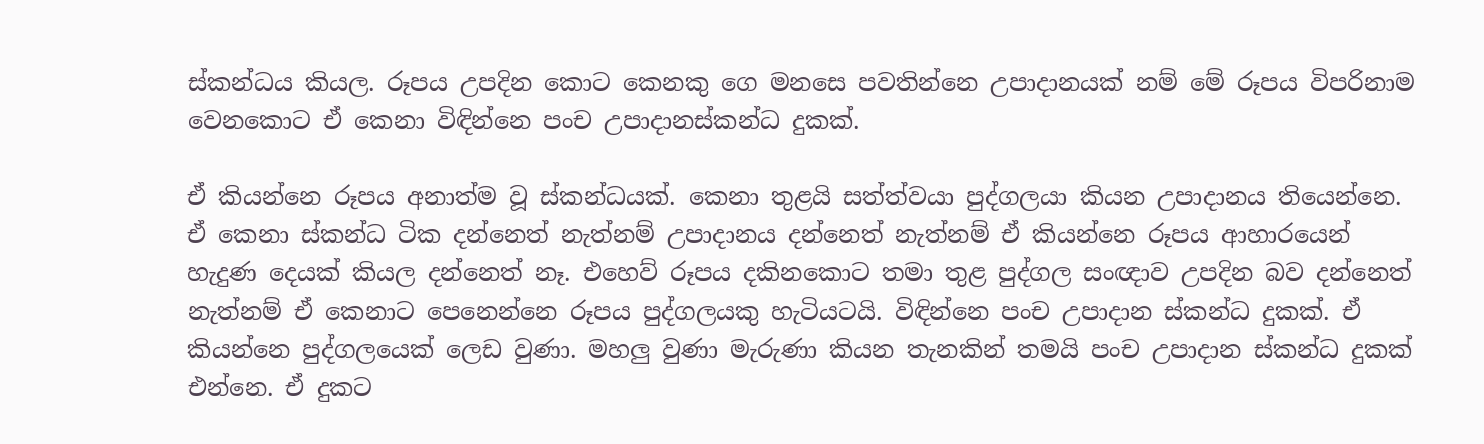ස්‌කන්ධය කියල. රූපය උපදින කොට කෙනකු ගෙ මනසෙ පවතින්නෙ උපාදානයක්‌ නම් මේ රූපය විපරිනාම වෙනකොට ඒ කෙනා විඳින්නෙ පංච උපාදානස්‌කන්ධ දුකක්‌.

ඒ කියන්නෙ රූපය අනාත්ම වූ ස්‌කන්ධයක්‌. කෙනා තුළයි සත්ත්වයා පුද්ගලයා කියන උපාදානය තියෙන්නෙ. ඒ කෙනා ස්‌කන්ධ ටික දන්නෙත් නැත්නම් උපාදානය දන්නෙත් නැත්නම් ඒ කියන්නෙ රූපය ආහාරයෙන් හැදුණ දෙයක්‌ කියල දන්නෙත් නෑ. එහෙව් රූපය දකිනකොට තමා තුළ පුද්ගල සංඥාව උපදින බව දන්නෙත් නැත්නම් ඒ කෙනාට පෙනෙන්නෙ රූපය පුද්ගලයකු හැටියටයි. විඳින්නෙ පංච උපාදාන ස්‌කන්ධ දුකක්‌. ඒ කියන්නෙ පුද්ගලයෙක්‌ ලෙඩ වුණා. මහලු වුණා මැරුණා කියන තැනකින් තමයි පංච උපාදාන ස්‌කන්ධ දුකක්‌ එන්නෙ. ඒ දුකට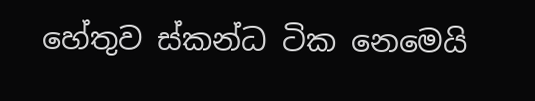හේතුව ස්‌කන්ධ ටික නෙමෙයි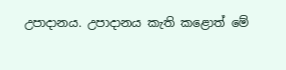උපාදානය. උපාදානය කැති කළොත් මේ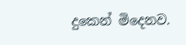දුකෙන් මිදෙනව.